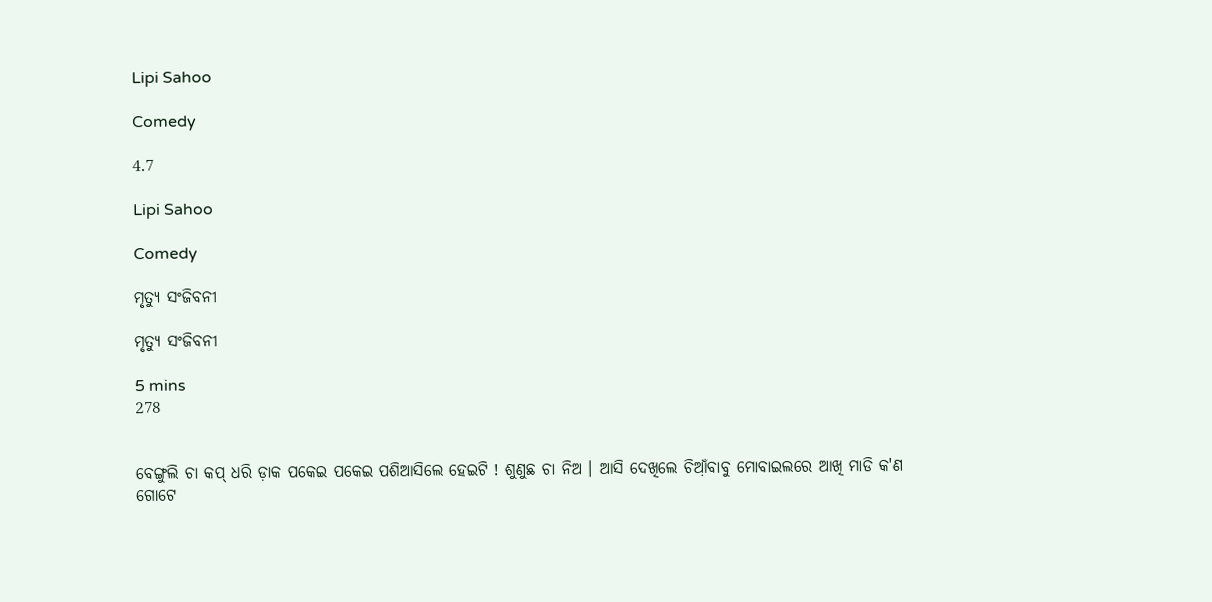Lipi Sahoo

Comedy

4.7

Lipi Sahoo

Comedy

ମୃତ୍ୟୁ ସଂଜିବନୀ

ମୃତ୍ୟୁ ସଂଜିବନୀ

5 mins
278


ବେଙ୍ଗୁଲି ଚା କପ୍ ଧରି ଡ଼ାକ ପକେଇ ପକେଇ ପଶିଆସିଲେ ହେଇଟି ! ଶୁଣୁଛ ଚା ନିଅ । ଆସି ଦେଖିଲେ ଚିଆ଼ଁବାବୁ ମୋବାଇଲରେ ଆଖି ମାଡି କ'ଣ ଗୋଟେ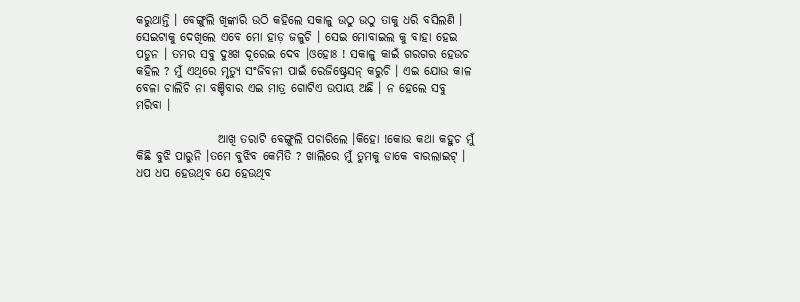କରୁଥାନ୍ତି । ବେଙ୍ଗୁଲି ଖିଙ୍କାରି ଉଠି କହିଲେ ସକାଳୁ ଉଠୁ ଉଠୁ ତାକୁ ଧରି ବସିଲଣି । ସେଇଟାକୁ ଦେଖିଲେ ଏବେ ମୋ ହାଡ଼ ଜଳୁଚି । ସେଇ ମୋବାଇଲ କୁ ବାହା ହେଇ ପଡୁନ । ତମର ସବୁ ଦୁଃଖ ଦୂରେଇ ଦେବ ।ଓହୋଃ ! ସକାଳୁ କାଇଁ ଗରଗର ହେଉଚ କହିଲ ? ମୁଁ ଏଥିରେ ମୃତ୍ୟୁ ସଂଜିବନୀ ପାଇଁ ରେଜିଷ୍ଟ୍ରେସନ୍ କରୁଚି । ଏଇ ଯୋଉ କାଳ ବେଳା ଚାଲିଚି ନା ବଞ୍ଚିବାର ଏଇ ମାତ୍ର ଗୋଟିଏ ଉପାୟ ଅଛି । ନ ହେଲେ ସବୁ ମରିବା ।

                 ଆଖି ତରାଟି ବେଙ୍ଗୁଲି ପଚାରିଲେ ।କିହୋ !କୋଉ କଥା କହୁଚ ମୁଁ କିଛି ବୁଝି ପାରୁନି ।ତମେ ବୁଝିବ କେମିତି ? ଖାଲିରେ ମୁଁ ତୁମକୁ ଡାକେ ବାରଲାଇଟ୍ । ଧପ ଧପ ହେଉଥିବ ଯେ ହେଉଥିବ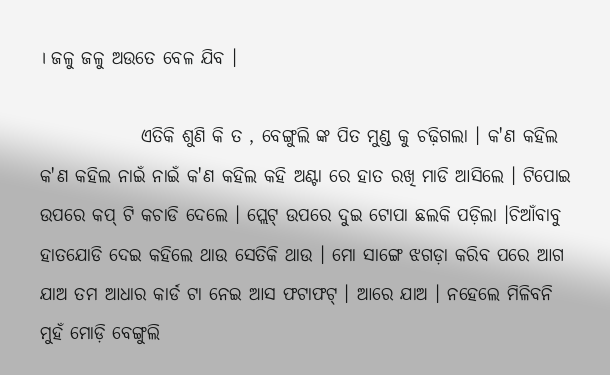। ଜଳୁ ଜଳୁ ଅଉତେ ବେଳ ଯିବ ।

              ଏତିକି ଶୁଣି କି ତ , ବେଙ୍ଗୁଲି ଙ୍କ ପିତ ମୁଣ୍ଡ କୁ ଚଢ଼ିଗଲା । କ'ଣ କହିଲ କ'ଣ କହିଲ ନାଇଁ ନାଇଁ କ'ଣ କହିଲ କହି ଅଣ୍ଟା ରେ ହାତ ରଖି ମାଡି ଆସିଲେ । ଟିପୋଇ ଉପରେ କପ୍ ଟି କଚାଡି ଦେଲେ । ପ୍ଲେଟ୍ ଉପରେ ଦୁଇ ଟୋପା ଛଲକି ପଡ଼ିଲା ।ଚିଆଁବାବୁ ହାତଯୋଡି ଦେଇ କହିଲେ ଥାଉ ସେତିକି ଥାଉ । ମୋ ସାଙ୍ଗେ ଝଗଡ଼ା କରିବ ପରେ ଆଗ ଯାଅ ତମ ଆଧାର କାର୍ଡ ଟା ନେଇ ଆସ ଫଟାଫଟ୍ । ଆରେ ଯାଅ । ନହେଲେ ମିଳିବନି  ମୁହଁ ମୋଡ଼ି ବେଙ୍ଗୁଲି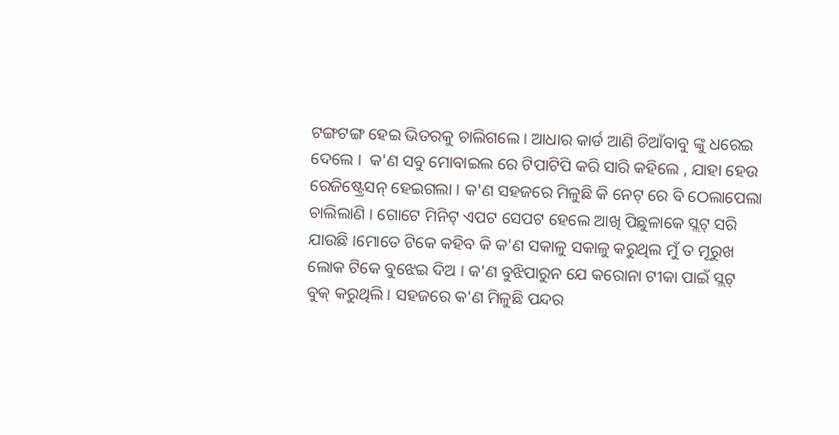ଟଙ୍ଗଟଙ୍ଗ ହେଇ ଭିତରକୁ ଚାଲିଗଲେ । ଆଧାର କାର୍ଡ ଆଣି ଚିଆଁବାବୁ ଙ୍କୁ ଧରେଇ ଦେଲେ ।  କ'ଣ ସବୁ ମୋବାଇଲ ରେ ଟିପାଟିପି କରି ସାରି କହିଲେ , ଯାହା ହେଉ ରେଜିଷ୍ଟ୍ରେସନ୍ ହେଇଗଲା । କ'ଣ ସହଜରେ ମିଳୁଛି କି ନେଟ୍ ରେ ବି ଠେଲାପେଲା ଚାଲିଲାଣି । ଗୋଟେ ମିନିଟ୍ ଏପଟ ସେପଟ ହେଲେ ଆଖି ପିଛୁଳାକେ ସ୍ଲଟ୍ ସରି ଯାଉଛି ।ମୋତେ ଟିକେ କହିବ କି କ'ଣ ସକାଳୁ ସକାଳୁ କରୁଥିଲ ମୁଁ ତ ମୂରୁଖ ଲୋକ ଟିକେ ବୁଝେଇ ଦିଅ । କ'ଣ ବୁଝିପାରୁନ ଯେ କରୋନା ଟୀକା ପାଇଁ ସ୍ଲଟ୍ ବୁକ୍ କରୁଥିଲି । ସହଜରେ କ'ଣ ମିଳୁଛି ପନ୍ଦର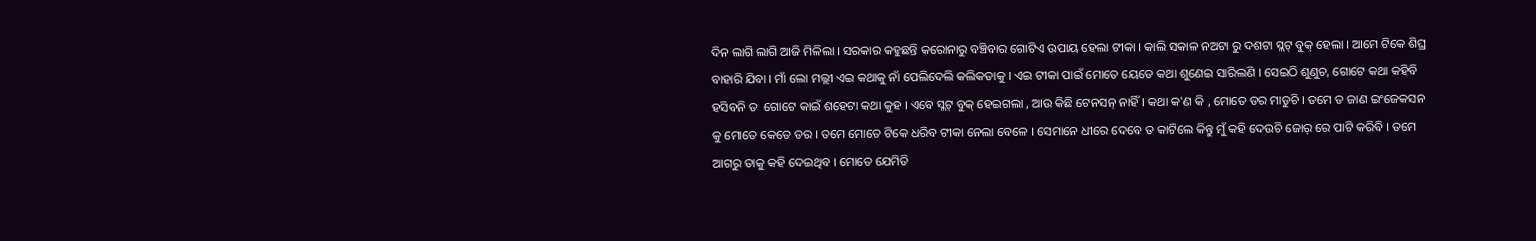ଦିନ ଲାଗି ଲାଗି ଆଜି ମିଳିଲା । ସରକାର କହୁଛନ୍ତି କରୋନାରୁ ବଞ୍ଚିବାର ଗୋଟିଏ ଉପାୟ ହେଲା ଟୀକା । କାଲି ସକାଳ ନଅଟା ରୁ ଦଶଟା ସ୍ଲଟ୍ ବୁକ୍ ହେଲା । ଆମେ ଟିକେ ଶିଘ୍ର ବାହାରି ଯିବା । ମାଁ ଲୋ ମଲ୍ଲୀ ଏଇ କଥାକୁ ନାଁ ପେଲିଦେଲି କଲିକତାକୁ । ଏଇ ଟୀକା ପାଇଁ ମୋତେ ୟେତେ କଥା ଶୁଣେଇ ସାରିଲଣି । ସେଇଠି ଶୁଣୁଚ, ଗୋଟେ କଥା କହିବି ହସିବନି ତ  ଗୋଟେ କାଇଁ ଶହେଟା କଥା କୁହ । ଏବେ ସ୍ଲଟ୍ ବୁକ୍ ହେଇଗଲା , ଆଉ କିଛି ଟେନସନ୍ ନାହିଁ । କଥା କ'ଣ କି , ମୋତେ ଡର ମାଡୁଚି । ତମେ ତ ଜାଣ ଇଂଜେକସନ କୁ ମୋତେ କେତେ ଡର । ତମେ ମୋତେ ଟିକେ ଧରିବ ଟୀକା ନେଲା ବେଳେ । ସେମାନେ ଧୀରେ ଦେବେ ତ କାଟିଲେ କିନ୍ତୁ ମୁଁ କହି ଦେଉଚି ଜୋର୍ ରେ ପାଟି କରିବି । ତମେ ଆଗରୁ ତାକୁ କହି ଦେଇଥିବ । ମୋତେ ଯେମିତି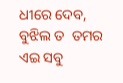ଧୀରେ ଦେବ, ବୁଝିଲ ତ  ତମର ଏଇ ସବୁ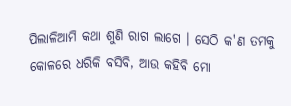ପିଲାଳିଆମି କଥା ଶୁଣି ରାଗ ଲାଗେ । ସେଠି କ'ଣ ତମକୁ କୋଳରେ ଧରିକି ବସିବି, ଆଉ କହିବି ମୋ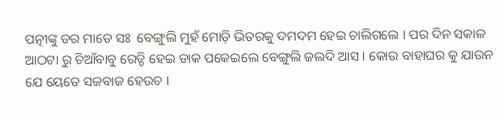ପତ୍ନୀଙ୍କୁ ଡର ମାଡେ ସଃ  ବେଙ୍ଗୁଲି ମୁହଁ ମୋଡ଼ି ଭିତରକୁ ଦମଦମ ହେଇ ଚାଲିଗଲେ । ପର ଦିନ ସକାଳ ଆଠଟା ରୁ ଚିଆଁବାବୁ ରେଡ୍ଡି ହେଇ ଡାକ ପକେଇଲେ ବେଙ୍ଗୁଲି ଜଲଦି ଆସ । କୋଉ ବାହାଘର କୁ ଯାଉନ ଯେ ୟେତେ ସଜବାଜ ହେଉଚ ।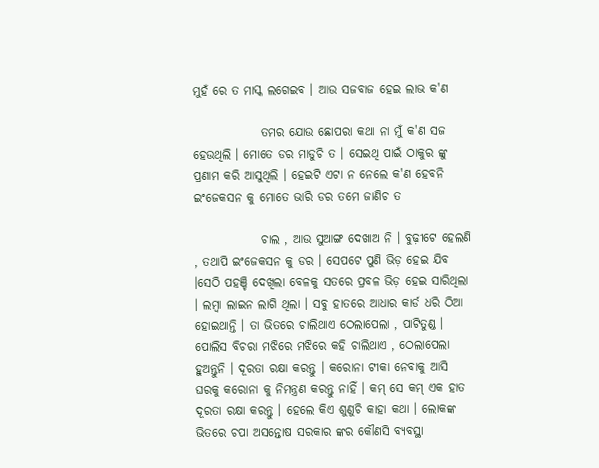ମୁହଁ ରେ ତ ମାସ୍କ ଲଗେଇବ । ଆଉ ସଜବାଜ ହେଇ ଲାଭ କ'ଣ

              ତମର ଯୋଉ ଛୋପରା କଥା ନା ମୁଁ କ'ଣ ସଜ ହେଉଥିଲି । ମୋତେ ଡର ମାଡୁଚି ତ । ସେଇଥି ପାଇଁ ଠାକୁର ଙ୍କୁ ପ୍ରଣାମ କରି ଆସୁଥିଲି । ହେଇଟି ଏଟା ନ ନେଲେ କ'ଣ ହେବନି ଇଂଜେକସନ କୁ ମୋତେ ଭାରି ଡର ତମେ ଜାଣିଚ ତ

              ଚାଲ , ଆଉ ସୁଆଙ୍ଗ ଦେଖାଅ ନି । ବୁଢ଼ୀଟେ ହେଲଣି , ତଥାପି ଇଂଜେକସନ କୁ ଡର । ସେପଟେ ପୁଣି ଭିଡ଼ ହେଇ ଯିବ ।ସେଠି ପହଞ୍ଚି ଦେଖିଲା ବେଳକୁ ସତରେ ପ୍ରବଳ ଭିଡ଼ ହେଇ ସାରିଥିଲା । ଲମ୍ବା ଲାଇନ ଲାଗି ଥିଲା । ସବୁ ହାତରେ ଆଧାର କାର୍ଡ ଧରି ଠିଆ ହୋଇଥାନ୍ତି । ତା ଭିତରେ ଚାଲିଥାଏ ଠେଲାପେଲା , ପାଟିତୁଣ୍ଡ । ପୋଲିସ ବିଚରା ମଝିରେ ମଝିରେ କହି ଚାଲିଥାଏ , ଠେଲାପେଲା ହୁଅନ୍ତୁନି । ଦୂରତା ରକ୍ଷା କରନ୍ତୁ । କରୋନା ଟୀକା ନେବାକୁ ଆସି ଘରକୁ କରୋନା କୁ ନିମନ୍ତ୍ରଣ କରନ୍ତୁ ନାହିଁ । କମ୍ ସେ କମ୍ ଏକ ହାତ ଦୂରତା ରକ୍ଷା କରନ୍ତୁ । ହେଲେ କିଏ ଶୁଣୁଚି କାହା କଥା । ଲୋକଙ୍କ ଭିତରେ ଚପା ଅସନ୍ତୋଷ ସରକାର ଙ୍କର କୌଣସି ବ୍ୟବସ୍ଥା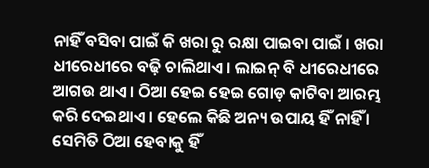ନାହିଁ ବସିବା ପାଇଁ କି ଖରା ରୁ ରକ୍ଷା ପାଇବା ପାଇଁ । ଖରା ଧୀରେଧୀରେ ବଢ଼ି ଚାଲିଥାଏ । ଲାଇନ୍ ବି ଧୀରେଧୀରେ ଆଗଉ ଥାଏ । ଠିଆ ହେଇ ହେଇ ଗୋଡ଼ କାଟିବା ଆରମ୍ଭ କରି ଦେଇଥାଏ । ହେଲେ କିଛି ଅନ୍ୟ ଉପାୟ ହିଁ ନାହିଁ । ସେମିତି ଠିଆ ହେବାକୁ ହିଁ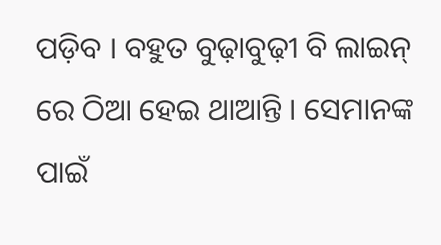ପଡ଼ିବ । ବହୁତ ବୁଢ଼ାବୁଢ଼ୀ ବି ଲାଇନ୍ ରେ ଠିଆ ହେଇ ଥାଆନ୍ତି । ସେମାନଙ୍କ ପାଇଁ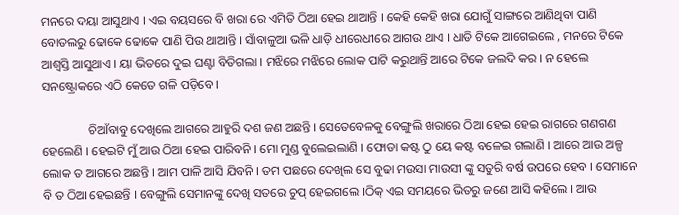ମନରେ ଦୟା ଆସୁଥାଏ । ଏଇ ବୟସରେ ବି ଖରା ରେ ଏମିତି ଠିଆ ହେଇ ଥାଆନ୍ତି । କେହି କେହି ଖରା ଯୋଗୁଁ ସାଙ୍ଗରେ ଆଣିଥିବା ପାଣି ବୋତଲରୁ ଢୋକେ ଢୋକେ ପାଣି ପିଉ ଥାଆନ୍ତି । ସାଁବାଳୁଆ ଭଳି ଧାଡ଼ି ଧୀରେଧୀରେ ଆଗଉ ଥାଏ । ଧାଡି ଟିକେ ଆଗେଇଲେ , ମନରେ ଟିକେ ଆଶ୍ୱସ୍ତି ଆସୁଥାଏ । ୟା ଭିତରେ ଦୁଇ ଘଣ୍ଟା ବିତିଗଲା । ମଝିରେ ମଝିରେ ଲୋକ ପାଟି କରୁଥାନ୍ତି ଆରେ ଟିକେ ଜଲଦି କର । ନ ହେଲେ ସନଷ୍ଟ୍ରୋକରେ ଏଠି କେତେ ଗଳି ପଡ଼ିବେ ।

               ଚିଆଁବାବୁ ଦେଖିଲେ ଆଗରେ ଆହୁରି ଦଶ ଜଣ ଅଛନ୍ତି । ସେତେବେଳକୁ ବେଙ୍ଗୁଲି ଖରାରେ ଠିଆ ହେଇ ହେଇ ରାଗରେ ଗଣଗଣ ହେଲେଣି । ହେଇଟି ମୁଁ ଆଉ ଠିଆ ହେଇ ପାରିବନି । ମୋ ମୁଣ୍ଡ ବୁଲେଇଲାଣି । ଫୋଡା କଷ୍ଟ ଠୁ ୟେ କଷ୍ଟ ବଳେଇ ଗଲାଣି । ଆରେ ଆଉ ଅଳ୍ପ ଲୋକ ତ ଆଗରେ ଅଛନ୍ତି । ଆମ ପାଳି ଆସି ଯିବନି । ତମ ପଛରେ ଦେଖିଲ ସେ ବୁଢା ମଉସା ମାଉସୀ ଙ୍କୁ ସତୁରି ବର୍ଷ ଉପରେ ହେବ । ସେମାନେ ବି ତ ଠିଆ ହେଇଛନ୍ତି । ବେଙ୍ଗୁଲି ସେମାନଙ୍କୁ ଦେଖି ସତରେ ଚୁପ୍ ହେଇଗଲେ ।ଠିକ୍ ଏଇ ସମୟରେ ଭିତରୁ ଜଣେ ଆସି କହିଲେ । ଆଉ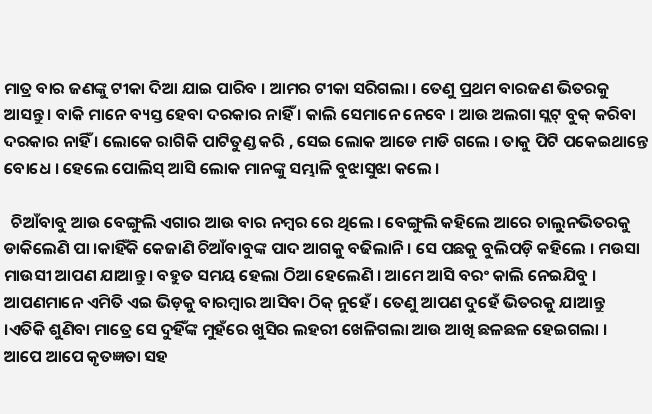ମାତ୍ର ବାର ଜଣଙ୍କୁ ଟୀକା ଦିଆ ଯାଇ ପାରିବ । ଆମର ଟୀକା ସରିଗଲା । ତେଣୁ ପ୍ରଥମ ବାରଜଣ ଭିତରକୁ ଆସନ୍ତୁ । ବାକି ମାନେ ବ୍ୟସ୍ତ ହେବା ଦରକାର ନାହିଁ । କାଲି ସେମାନେ ନେବେ । ଆଉ ଅଲଗା ସ୍ଲଟ୍ ବୁକ୍ କରିବା ଦରକାର ନାହିଁ । ଲୋକେ ରାଗିକି ପାଟିତୁଣ୍ଡ କରି , ସେଇ ଲୋକ ଆଡେ ମାଡି ଗଲେ । ତାକୁ ପିଟି ପକେଇଥାନ୍ତେ ବୋଧେ । ହେଲେ ପୋଲିସ୍ ଆସି ଲୋକ ମାନଙ୍କୁ ସମ୍ଭାଳି ବୁଝାସୁଝା କଲେ ।

  ଚିଆଁବାବୁ ଆଉ ବେଙ୍ଗୁଲି ଏଗାର ଆଉ ବାର ନମ୍ବର ରେ ଥିଲେ । ବେଙ୍ଗୁଲି କହିଲେ ଆରେ ଚାଲୁନଭିତରକୁ ଡାକିଲେଣି ପା ।କାହିଁକି କେଜାଣି ଚିଆଁବାବୁଙ୍କ ପାଦ ଆଗକୁ ବଢିଲାନି । ସେ ପଛକୁ ବୁଲିପଡ଼ି କହିଲେ । ମଉସା ମାଉସୀ ଆପଣ ଯାଆନ୍ତୁ । ବହୁତ ସମୟ ହେଲା ଠିଆ ହେଲେଣି । ଆମେ ଆସି ବରଂ କାଲି ନେଇଯିବୁ । ଆପଣମାନେ ଏମିତି ଏଇ ଭିଡ଼କୁ ବାରମ୍ବାର ଆସିବା ଠିକ୍ ନୁହେଁ । ତେଣୁ ଆପଣ ଦୁହେଁ ଭିତରକୁ ଯାଆନ୍ତୁ ।ଏତିକି ଶୁଣିବା ମାତ୍ରେ ସେ ଦୁହିଁଙ୍କ ମୁହଁରେ ଖୁସିର ଲହରୀ ଖେଳିଗଲା ଆଉ ଆଖି ଛଳଛଳ ହେଇଗଲା । ଆପେ ଆପେ କୃତଜ୍ଞତା ସହ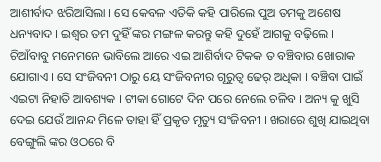ଆଶୀର୍ବାଦ ଝରିଆସିଲା । ସେ କେବଳ ଏତିକି କହି ପାରିଲେ ପୁଅ ତମକୁ ଅଶେଷ ଧନ୍ୟବାଦ । ଇଶ୍ୱର ତମ ଦୁହିଁ ଙ୍କର ମଙ୍ଗଳ କରନ୍ତୁ କହି ଦୁହେଁ ଆଗକୁ ବଢ଼ିଲେ ।  ଚିଆଁବାବୁ ମନେମନେ ଭାବିଲେ ଆରେ ଏଇ ଆଶିର୍ବାଦ ଟିକକ ତ ବଞ୍ଚିବାର ଖୋରାକ ଯୋଗାଏ । ସେ ସଂଜିବନୀ ଠାରୁ ୟେ ସଂଜିବନୀର ଗୂରୁତ୍ୱ ଢେର୍ ଅଧିକା । ବଞ୍ଚିବା ପାଇଁ ଏଇଟା ନିହାତି ଆବଶ୍ୟକ । ଟୀକା ଗୋଟେ ଦିନ ପରେ ନେଲେ ଚଳିବ । ଅନ୍ୟ କୁ ଖୁସି ଦେଇ ଯେଉଁ ଆନନ୍ଦ ମିଳେ ତାହା ହିଁ ପ୍ରକୃତ ମୃତ୍ୟୁ ସଂଜିବନୀ । ଖରାରେ ଶୁଖି ଯାଇଥିବା ବେଙ୍ଗୁଲି ଙ୍କର ଓଠରେ ବି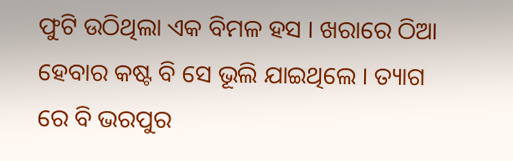ଫୁଟି ଉଠିଥିଲା ଏକ ବିମଳ ହସ । ଖରାରେ ଠିଆ ହେବାର କଷ୍ଟ ବି ସେ ଭୂଲି ଯାଇଥିଲେ । ତ୍ୟାଗ ରେ ବି ଭରପୁର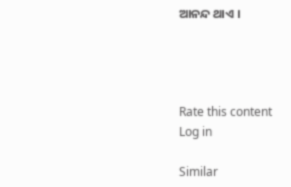ଆନନ୍ଦ ଥାଏ ।




Rate this content
Log in

Similar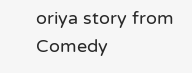oriya story from Comedy